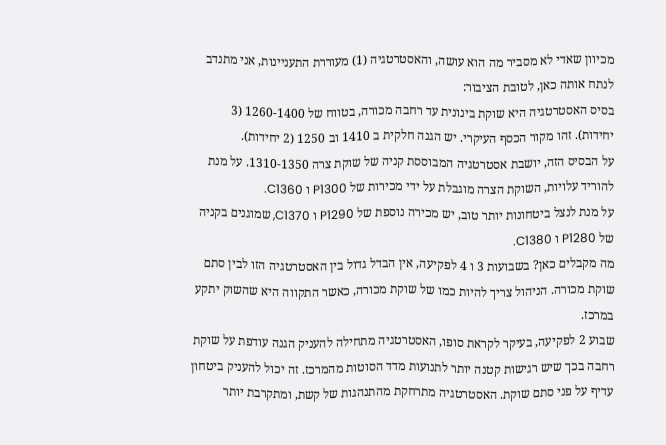מכיוון שאדי לא מסביר מה הוא עושה, והאסטרטגיה (1) מעוררת התעניינות, אני מתנדב לנתח אותה כאן, לטובת הציבור:
בסיס האסטרטגיה היא שוקת בינונית עד רחבה מכורה, בטווח של 1260-1400 (3 יחידות). זהו מקור הכסף העיקרי. יש הגנה חלקית ב 1410 וב 1250 (2 יחידות).
על הבסיס הזה, יושבת אסטרטגיה המבוססת קניה של שוקת צרה 1310-1350. על מנת להוריד עלויות, השוקת הצרה מוגבלת על ידי מכירות של P1300 ו C1360.
על מנת לנצל ביטחונות יותר טוב, יש מכירה נוספת של P1290 ו C1370, שמוגנים בקניה של P1280 ו C1380.
מה מקבלים כאן? בשבועות 3 ו 4 לפקיעה, אין הבדל גדול בין האסטרטגיה הזו לבין סתם שוקת מכורה. הניהול צריך להיות כמו של שוקת מכורה, כאשר התקווה היא שהשוק יתקע במרכז.
שבוע 2 לפקיעה, בעיקר לקראת סופו, האסטרטגיה מתחילה להעניק הגנה עודפת על שוקת רחבה בכך שיש רגישות קטנה יותר לתנועות מדד הסוטות מהמרכז. זה יכול להעניק ביטחון עדיף על פני סתם שוקת. האסטרטגיה מתרחקת מהתנהגות של קשת, ומתקרבת יותר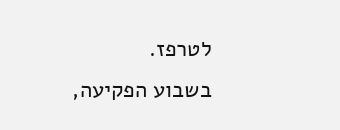לטרפז.
בשבוע הפקיעה,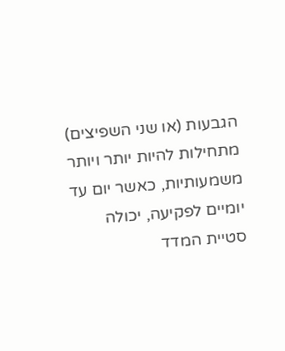הגבעות (או שני השפיצים) מתחילות להיות יותר ויותר משמעותיות, כאשר יום עד יומיים לפקיעה, יכולה סטיית המדד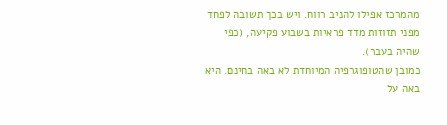מהמרכז אפילו להניב רווח. ויש בכך תשובה לפחד מפני תזוזות מדד פראיות בשבוע פקיעה, (כפי שהיה בעבר).
כמובן שהטופוגרפיה המיוחדת לא באה בחינם. היא באה על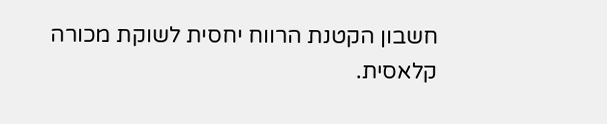חשבון הקטנת הרווח יחסית לשוקת מכורה קלאסית.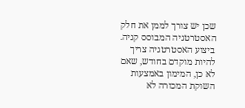שכן יש צורך לממן את חלק האסטרטגיה המבוסס קניה.
ביצוע האסטרטגיה צריך להיות מוקדם בחודש, שאם לא כן, המימון באמצעות השוקת המכורה לא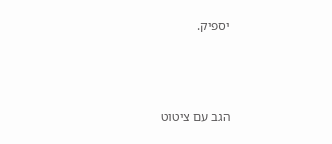יספיק.



הגב עם ציטוט